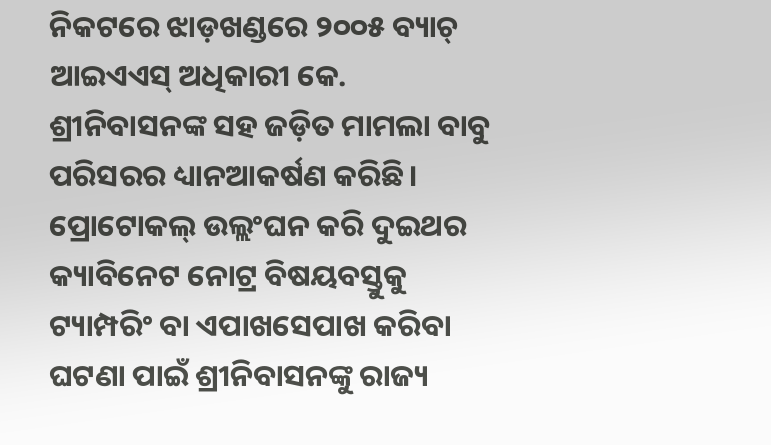ନିକଟରେ ଝାଡ଼ଖଣ୍ଡରେ ୨୦୦୫ ବ୍ୟାଚ୍ ଆଇଏଏସ୍ ଅଧିକାରୀ କେ. ଶ୍ରୀନିବାସନଙ୍କ ସହ ଜଡ଼ିତ ମାମଲା ବାବୁ ପରିସରର ଧ୍ୟାନଆକର୍ଷଣ କରିଛି। ପ୍ରୋଟୋକଲ୍ ଉଲ୍ଲଂଘନ କରି ଦୁଇଥର କ୍ୟାବିନେଟ ନୋଟ୍ର ବିଷୟବସ୍ତୁକୁ ଟ୍ୟାମ୍ପରିଂ ବା ଏପାଖସେପାଖ କରିବା ଘଟଣା ପାଇଁ ଶ୍ରୀନିବାସନଙ୍କୁ ରାଜ୍ୟ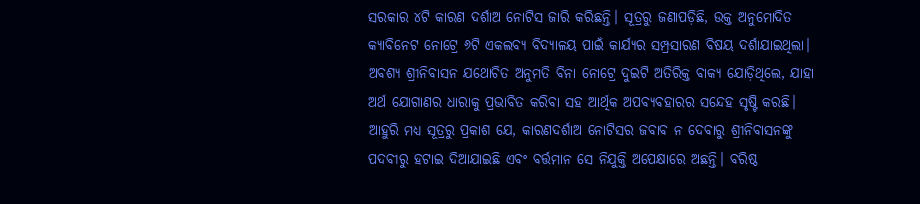ସରକାର ୪ଟି କାରଣ ଦର୍ଶାଅ ନୋଟିସ ଜାରି କରିଛନ୍ତି। ସୂତ୍ରରୁ ଜଣାପଡ଼ିଛି, ଉକ୍ତ ଅନୁମୋଦିତ କ୍ୟାବିନେଟ ନୋଟ୍ରେ ୬ଟି ଏକଲବ୍ୟ ବିଦ୍ୟାଳୟ ପାଇଁ କାର୍ଯ୍ୟର ସମ୍ପ୍ରସାରଣ ବିଷୟ ଦର୍ଶାଯାଇଥିଲା। ଅବଶ୍ୟ ଶ୍ରୀନିବାସନ ଯଥୋଚିତ ଅନୁମତି ବିନା ନୋଟ୍ରେ ଦୁଇଟି ଅତିରିକ୍ତ ବାକ୍ୟ ଯୋଡ଼ିଥିଲେ, ଯାହା ଅର୍ଥ ଯୋଗାଣର ଧାରାକୁ ପ୍ରଭାବିତ କରିବା ସହ ଆର୍ଥିକ ଅପବ୍ୟବହାରର ସନ୍ଦେହ ସୃଷ୍ଟି କରଛି। ଆହୁରି ମଧ୍ୟ ସୂତ୍ରରୁ ପ୍ରକାଶ ଯେ, କାରଣଦର୍ଶାଅ ନୋଟିସର ଜବାବ ନ ଦେବାରୁ ଶ୍ରୀନିବାସନଙ୍କୁ ପଦବୀରୁ ହଟାଇ ଦିଆଯାଇଛି ଏବଂ ବର୍ତ୍ତମାନ ସେ ନିଯୁକ୍ତି ଅପେକ୍ଷାରେ ଅଛନ୍ତି। ବରିଷ୍ଠ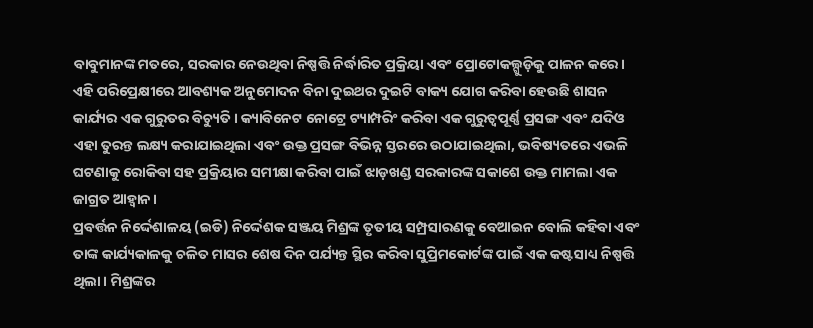ବାବୁମାନଙ୍କ ମତରେ, ସରକାର ନେଉଥିବା ନିଷ୍ପତ୍ତି ନିର୍ଦ୍ଧାରିତ ପ୍ରକ୍ରିୟା ଏବଂ ପ୍ରୋଟୋକଲ୍ଗୁଡ଼ିକୁ ପାଳନ କରେ। ଏହି ପରିପ୍ରେକ୍ଷୀରେ ଆବଶ୍ୟକ ଅନୁମୋଦନ ବିନା ଦୁଇଥର ଦୁଇଟି ବାକ୍ୟ ଯୋଗ କରିବା ହେଉଛି ଶାସନ କାର୍ଯ୍ୟର ଏକ ଗୁରୁତର ବିଚ୍ୟୁତି। କ୍ୟାବିନେଟ ନୋଟ୍ରେ ଟ୍ୟାମ୍ପରିଂ କରିବା ଏକ ଗୁରୁତ୍ୱପୂର୍ଣ୍ଣ ପ୍ରସଙ୍ଗ ଏବଂ ଯଦିଓ ଏହା ତୁରନ୍ତ ଲକ୍ଷ୍ୟ କରାଯାଇଥିଲା ଏବଂ ଉକ୍ତ ପ୍ରସଙ୍ଗ ବିଭିନ୍ନ ସ୍ତରରେ ଉଠାଯାଇଥିଲା, ଭବିଷ୍ୟତରେ ଏଭଳି ଘଟଣାକୁ ରୋକିବା ସହ ପ୍ରକ୍ରିୟାର ସମୀକ୍ଷା କରିବା ପାଇଁ ଝାଡ଼ଖଣ୍ଡ ସରକାରଙ୍କ ସକାଶେ ଉକ୍ତ ମାମଲା ଏକ ଜାଗ୍ରତ ଆହ୍ବାନ।
ପ୍ରବର୍ତ୍ତନ ନିର୍ଦ୍ଦେଶାଳୟ (ଇଡି) ନିର୍ଦ୍ଦେଶକ ସଞ୍ଜୟ ମିଶ୍ରଙ୍କ ତୃତୀୟ ସମ୍ପ୍ରସାରଣକୁ ବେଆଇନ ବୋଲି କହିବା ଏବଂ ତାଙ୍କ କାର୍ଯ୍ୟକାଳକୁ ଚଳିତ ମାସର ଶେଷ ଦିନ ପର୍ଯ୍ୟନ୍ତ ସ୍ଥିର କରିବା ସୁପ୍ରିମକୋର୍ଟଙ୍କ ପାଇଁ ଏକ କଷ୍ଟସାଧ୍ୟ ନିଷ୍ପତ୍ତି ଥିଲା। ମିଶ୍ରଙ୍କର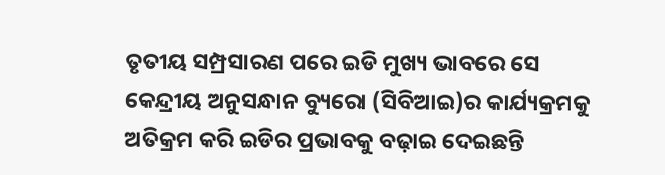ତୃତୀୟ ସମ୍ପ୍ରସାରଣ ପରେ ଇଡି ମୁଖ୍ୟ ଭାବରେ ସେ କେନ୍ଦ୍ରୀୟ ଅନୁସନ୍ଧାନ ବ୍ୟୁରୋ (ସିବିଆଇ)ର କାର୍ଯ୍ୟକ୍ରମକୁ ଅତିକ୍ରମ କରି ଇଡିର ପ୍ରଭାବକୁ ବଢ଼ାଇ ଦେଇଛନ୍ତି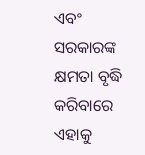ଏବଂ ସରକାରଙ୍କ କ୍ଷମତା ବୃଦ୍ଧି କରିବାରେ ଏହାକୁ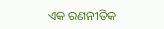ଏକ ରଣନୀତିକ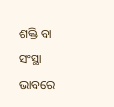ଶକ୍ତି ବା ସଂସ୍ଥା ଭାବରେ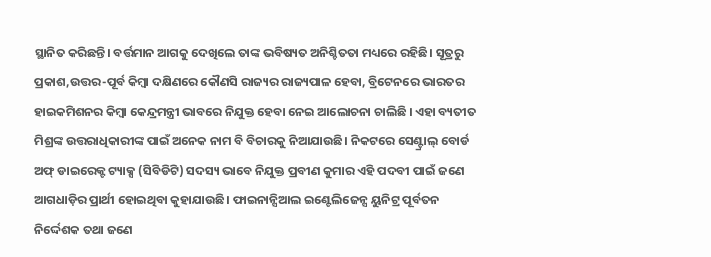ସ୍ଥାନିତ କରିଛନ୍ତି। ବର୍ତ୍ତମାନ ଆଗକୁ ଦେଖିଲେ ତାଙ୍କ ଭବିଷ୍ୟତ ଅନିଶ୍ଚିତତା ମଧ୍ୟରେ ରହିଛି। ସୂତ୍ରରୁ ପ୍ରକାଶ,ଉତ୍ତର-ପୂର୍ବ କିମ୍ବା ଦକ୍ଷିଣରେ କୌଣସି ରାଜ୍ୟର ରାଜ୍ୟପାଳ ହେବା, ବ୍ରିଟେନରେ ଭାରତର ହାଇକମିଶନର କିମ୍ବା କେନ୍ଦ୍ରମନ୍ତ୍ରୀ ଭାବରେ ନିଯୁକ୍ତ ହେବା ନେଇ ଆଲୋଚନା ଚାଲିଛି । ଏହା ବ୍ୟତୀତ ମିଶ୍ରଙ୍କ ଉତ୍ତରାଧିକାରୀଙ୍କ ପାଇଁ ଅନେକ ନାମ ବି ବିଚାରକୁ ନିଆଯାଉଛି। ନିକଟରେ ସେଣ୍ଟ୍ରାଲ୍ ବୋର୍ଡ ଅଫ୍ ଡାଇରେକ୍ଟ ଟ୍ୟାକ୍ସ (ସିବିଡିଟି) ସଦସ୍ୟ ଭାବେ ନିଯୁକ୍ତ ପ୍ରବୀଣ କୁମାର ଏହି ପଦବୀ ପାଇଁ ଜଣେ ଆଗଧାଡ଼ିର ପ୍ରାର୍ଥୀ ହୋଇଥିବା କୁହାଯାଉଛି। ଫାଇନାନ୍ସିଆଲ ଇଣ୍ଟେଲିଜେନ୍ସ ୟୁନିଟ୍ର ପୂର୍ବତନ ନିର୍ଦ୍ଦେଶକ ତଥା ଜଣେ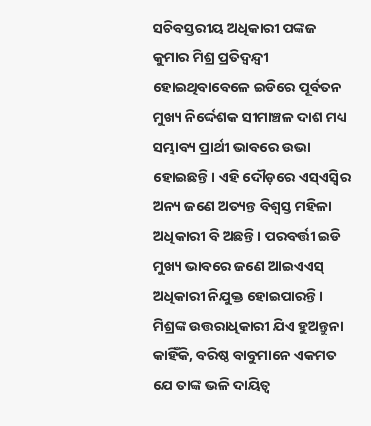ସଚିବସ୍ତରୀୟ ଅଧିକାରୀ ପଙ୍କଜ କୁମାର ମିଶ୍ର ପ୍ରତିଦ୍ୱନ୍ଦ୍ୱୀ ହୋଇଥିବାବେଳେ ଇଡିରେ ପୂର୍ବତନ ମୁଖ୍ୟ ନିର୍ଦ୍ଦେଶକ ସୀମାଞ୍ଚଳ ଦାଶ ମଧ୍ୟ ସମ୍ଭାବ୍ୟ ପ୍ରାର୍ଥୀ ଭାବରେ ଉଭା ହୋଇଛନ୍ତି। ଏହି ଦୌଡ଼ରେ ଏସ୍ଏସ୍ବିର ଅନ୍ୟ ଜଣେ ଅତ୍ୟନ୍ତ ବିଶ୍ୱସ୍ତ ମହିଳା ଅଧିକାରୀ ବି ଅଛନ୍ତି। ପରବର୍ତ୍ତୀ ଇଡି ମୁଖ୍ୟ ଭାବରେ ଜଣେ ଆଇଏଏସ୍ ଅଧିକାରୀ ନିଯୁକ୍ତ ହୋଇପାରନ୍ତି। ମିଶ୍ରଙ୍କ ଉତ୍ତରାଧିକାରୀ ଯିଏ ହୁଅନ୍ତୁନା କାହିଁକି, ବରିଷ୍ଠ ବାବୁମାନେ ଏକମତ ଯେ ତାଙ୍କ ଭଳି ଦାୟିତ୍ୱ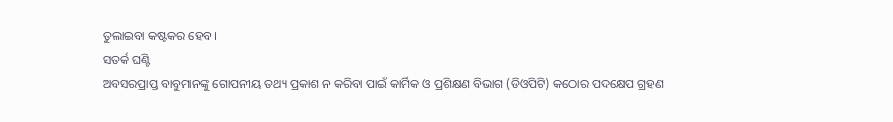ତୁଲାଇବା କଷ୍ଟକର ହେବ।
ସତର୍କ ଘଣ୍ଟି
ଅବସରପ୍ରାପ୍ତ ବାବୁମାନଙ୍କୁ ଗୋପନୀୟ ତଥ୍ୟ ପ୍ରକାଶ ନ କରିବା ପାଇଁ କାର୍ମିକ ଓ ପ୍ରଶିକ୍ଷଣ ବିଭାଗ (ଡିଓପିଟି) କଠୋର ପଦକ୍ଷେପ ଗ୍ରହଣ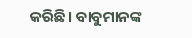କରିଛି। ବାବୁମାନଙ୍କ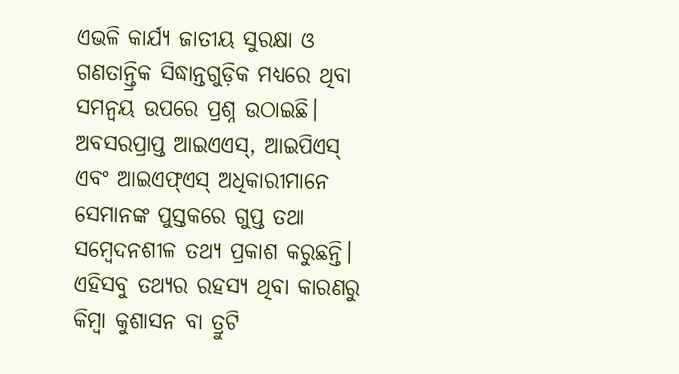ଏଭଳି କାର୍ଯ୍ୟ ଜାତୀୟ ସୁରକ୍ଷା ଓ ଗଣତାନ୍ତ୍ରିକ ସିଦ୍ଧାନ୍ତଗୁଡ଼ିକ ମଧ୍ୟରେ ଥିବା ସମନ୍ବୟ ଉପରେ ପ୍ରଶ୍ନ ଉଠାଇଛି। ଅବସରପ୍ରାପ୍ତ ଆଇଏଏସ୍, ଆଇପିଏସ୍ ଏବଂ ଆଇଏଫ୍ଏସ୍ ଅଧିକାରୀମାନେ ସେମାନଙ୍କ ପୁସ୍ତକରେ ଗୁପ୍ତ ତଥା ସମ୍ବେଦନଶୀଳ ତଥ୍ୟ ପ୍ରକାଶ କରୁଛନ୍ତି। ଏହିସବୁ ତଥ୍ୟର ରହସ୍ୟ ଥିବା କାରଣରୁ କିମ୍ବା କୁଶାସନ ବା ତ୍ରୁଟି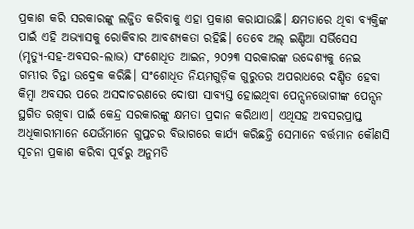ପ୍ରକାଶ କରି ସରକାରଙ୍କୁ ଲଜ୍ଜିତ କରିବାକୁ ଏହା ପ୍ରକାଶ କରାଯାଉଛି। କ୍ଷମତାରେ ଥିବା ବ୍ୟକ୍ତିଙ୍କ ପାଇଁ ଏହି ଅଭ୍ୟାସକୁ ରୋକିବାର ଆବଶ୍ୟକତା ରହିଛି। ତେବେ ଅଲ୍ ଇଣ୍ଡିଆ ସର୍ଭିସେସ (ମୃତ୍ୟୁ-ସହ-ଅବସର-ଲାଭ) ସଂଶୋଧିତ ଆଇନ, ୨୦୨୩ ସରକାରଙ୍କ ଉଦ୍ଦେଶ୍ୟକୁ ନେଇ ଗମ୍ଭୀର ଚିନ୍ତା ଉଦ୍ରେକ କରିଛି। ସଂଶୋଧିତ ନିୟମଗୁଡ଼ିକ ଗୁରୁତର ଅପରାଧରେ ଦଣ୍ଡିତ ହେବା କିମ୍ବା ଅବସର ପରେ ଅସଦାଚରଣରେ ଦୋଷୀ ସାବ୍ୟସ୍ତ ହୋଇଥିବା ପେନ୍ସନଭୋଗୀଙ୍କ ପେନ୍ସନ ସ୍ଥଗିତ ରଖିବା ପାଇଁ କେନ୍ଦ୍ର ସରକାରଙ୍କୁ କ୍ଷମତା ପ୍ରଦାନ କରିଥାଏ। ଏଥିସହ ଅବସରପ୍ରାପ୍ତ ଅଧିକାରୀମାନେ ଯେଉଁମାନେ ଗୁପ୍ତଚର ବିଭାଗରେ କାର୍ଯ୍ୟ କରିଛନ୍ତି ସେମାନେ ବର୍ତ୍ତମାନ କୌଣସି ସୂଚନା ପ୍ରକାଶ କରିବା ପୂର୍ବରୁ ଅନୁମତି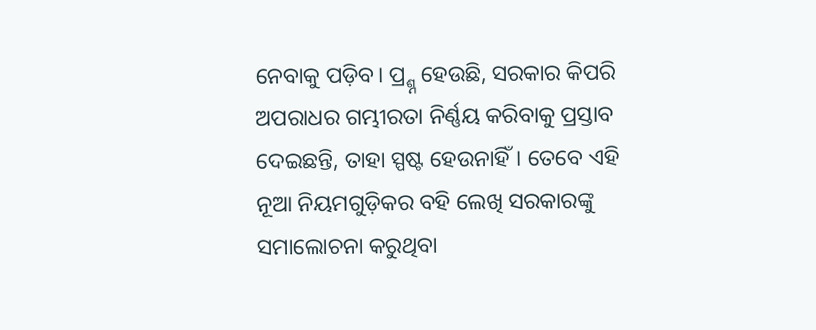ନେବାକୁ ପଡ଼ିବ। ପ୍ର୍ଶ୍ନ ହେଉଛି, ସରକାର କିପରି ଅପରାଧର ଗମ୍ଭୀରତା ନିର୍ଣ୍ଣୟ କରିବାକୁ ପ୍ରସ୍ତାବ ଦେଇଛନ୍ତି, ତାହା ସ୍ପଷ୍ଟ ହେଉନାହିଁ। ତେବେ ଏହି ନୂଆ ନିୟମଗୁଡ଼ିକର ବହି ଲେଖି ସରକାରଙ୍କୁ ସମାଲୋଚନା କରୁଥିବା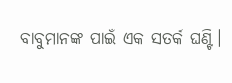ବାବୁମାନଙ୍କ ପାଇଁ ଏକ ସତର୍କ ଘଣ୍ଟି।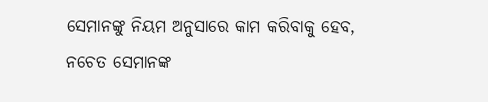ସେମାନଙ୍କୁ ନିୟମ ଅନୁସାରେ କାମ କରିବାକୁ ହେବ, ନଚେତ ସେମାନଙ୍କ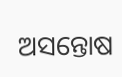ଅସନ୍ତୋଷ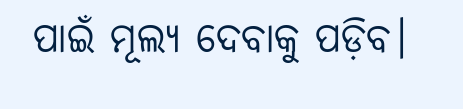ପାଇଁ ମୂଲ୍ୟ ଦେବାକୁ ପଡ଼ିବ।